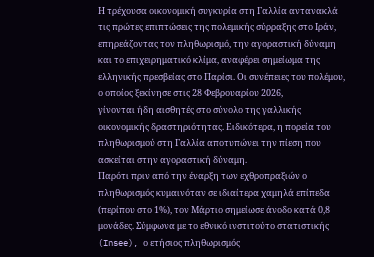Η τρέχουσα οικονομική συγκυρία στη Γαλλία αντανακλά τις πρώτες επιπτώσεις της πολεμικής σύρραξης στο Ιράν, επηρεάζοντας τον πληθωρισμό, την αγοραστική δύναμη και το επιχειρηματικό κλίμα, αναφέρει σημείωμα της ελληνικής πρεσβείας στο Παρίσι. Οι συνέπειες του πολέμου, ο οποίος ξεκίνησε στις 28 Φεβρουαρίου 2026,
γίνονται ήδη αισθητές στο σύνολο της γαλλικής οικονομικής δραστηριότητας. Ειδικότερα, η πορεία του πληθωρισμού στη Γαλλία αποτυπώνει την πίεση που ασκείται στην αγοραστική δύναμη.
Παρότι πριν από την έναρξη των εχθροπραξιών ο πληθωρισμός κυμαινόταν σε ιδιαίτερα χαμηλά επίπεδα (περίπου στο 1%), τον Μάρτιο σημείωσε άνοδο κατά 0,8 μονάδες. Σύμφωνα με το εθνικό ινστιτούτο στατιστικής (Insee), ο ετήσιος πληθωρισμός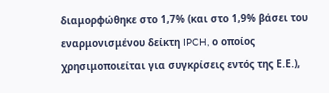διαμορφώθηκε στο 1,7% (και στο 1,9% βάσει του εναρμονισμένου δείκτη IPCH, ο οποίος χρησιμοποιείται για συγκρίσεις εντός της Ε.Ε.),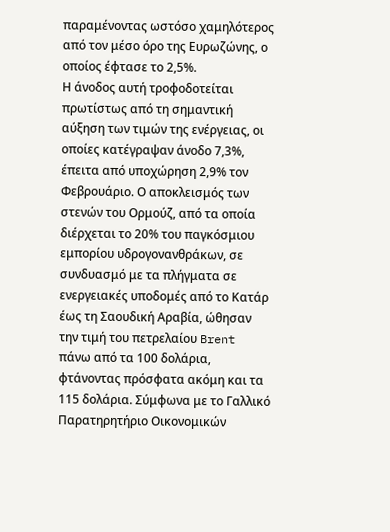παραμένοντας ωστόσο χαμηλότερος από τον μέσο όρο της Ευρωζώνης, ο οποίος έφτασε το 2,5%.
Η άνοδος αυτή τροφοδοτείται πρωτίστως από τη σημαντική αύξηση των τιμών της ενέργειας, οι οποίες κατέγραψαν άνοδο 7,3%, έπειτα από υποχώρηση 2,9% τον Φεβρουάριο. Ο αποκλεισμός των στενών του Ορμούζ, από τα οποία διέρχεται το 20% του παγκόσμιου εμπορίου υδρογονανθράκων, σε συνδυασμό με τα πλήγματα σε ενεργειακές υποδομές από το Κατάρ έως τη Σαουδική Αραβία, ώθησαν την τιμή του πετρελαίου Brent πάνω από τα 100 δολάρια, φτάνοντας πρόσφατα ακόμη και τα 115 δολάρια. Σύμφωνα με το Γαλλικό Παρατηρητήριο Οικονομικών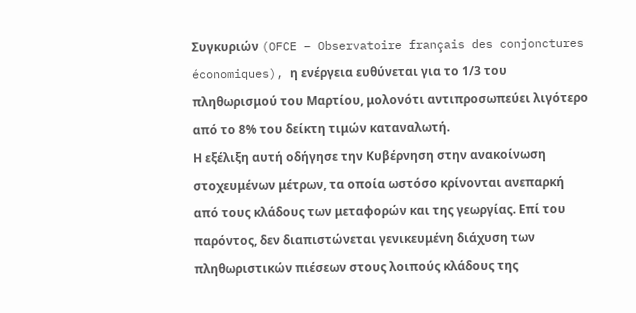Συγκυριών (OFCE – Observatoire français des conjonctures économiques), η ενέργεια ευθύνεται για το 1/3 του πληθωρισμού του Μαρτίου, μολονότι αντιπροσωπεύει λιγότερο από το 8% του δείκτη τιμών καταναλωτή.
Η εξέλιξη αυτή οδήγησε την Κυβέρνηση στην ανακοίνωση στοχευμένων μέτρων, τα οποία ωστόσο κρίνονται ανεπαρκή από τους κλάδους των μεταφορών και της γεωργίας. Επί του παρόντος, δεν διαπιστώνεται γενικευμένη διάχυση των πληθωριστικών πιέσεων στους λοιπούς κλάδους της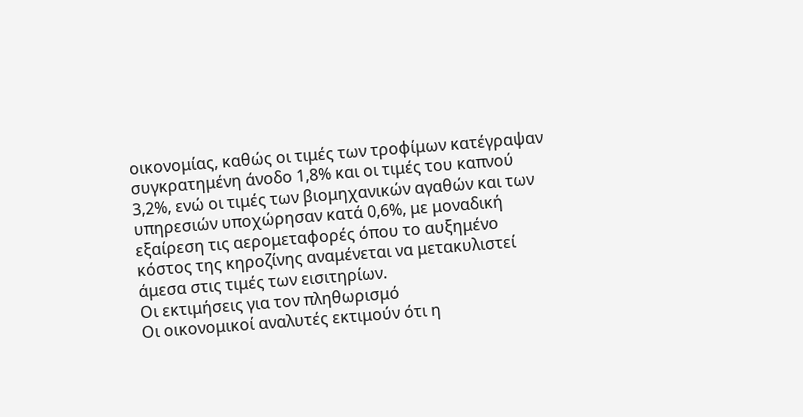οικονομίας, καθώς οι τιμές των τροφίμων κατέγραψαν συγκρατημένη άνοδο 1,8% και οι τιμές του καπνού 3,2%, ενώ οι τιμές των βιομηχανικών αγαθών και των υπηρεσιών υποχώρησαν κατά 0,6%, με μοναδική εξαίρεση τις αερομεταφορές όπου το αυξημένο κόστος της κηροζίνης αναμένεται να μετακυλιστεί άμεσα στις τιμές των εισιτηρίων.
Οι εκτιμήσεις για τον πληθωρισμό
Οι οικονομικοί αναλυτές εκτιμούν ότι η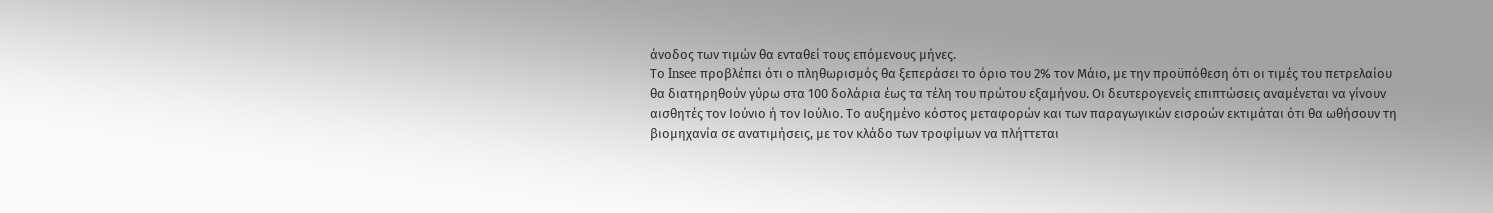άνοδος των τιμών θα ενταθεί τους επόμενους μήνες.
Το Insee προβλέπει ότι ο πληθωρισμός θα ξεπεράσει το όριο του 2% τον Μάιο, με την προϋπόθεση ότι οι τιμές του πετρελαίου θα διατηρηθούν γύρω στα 100 δολάρια έως τα τέλη του πρώτου εξαμήνου. Οι δευτερογενείς επιπτώσεις αναμένεται να γίνουν αισθητές τον Ιούνιο ή τον Ιούλιο. Το αυξημένο κόστος μεταφορών και των παραγωγικών εισροών εκτιμάται ότι θα ωθήσουν τη βιομηχανία σε ανατιμήσεις, με τον κλάδο των τροφίμων να πλήττεται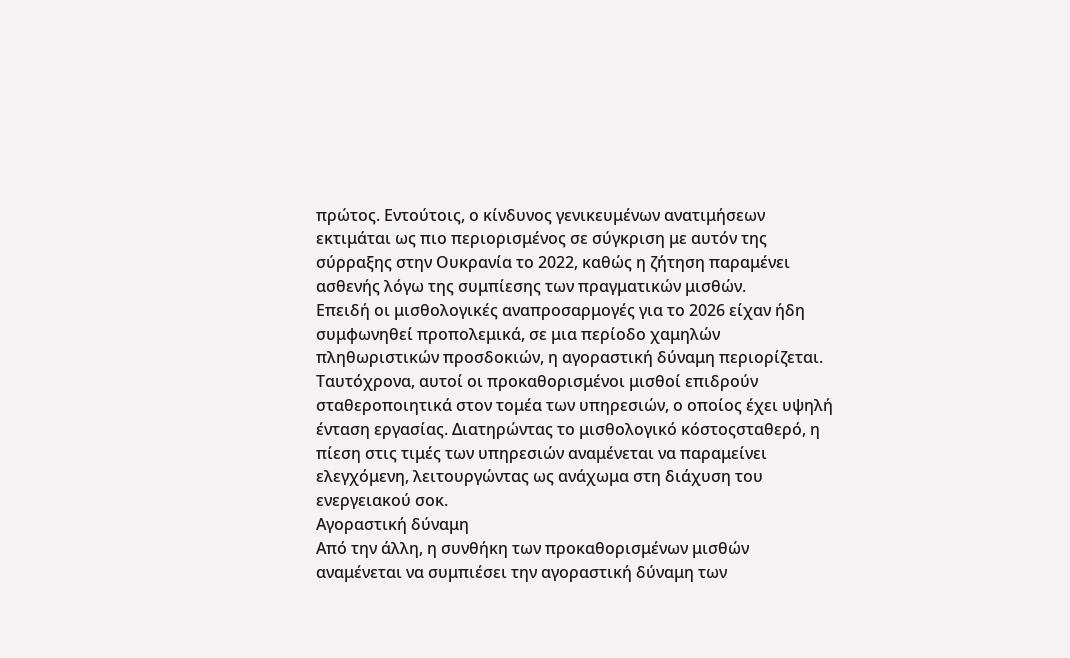πρώτος. Εντούτοις, ο κίνδυνος γενικευμένων ανατιμήσεων εκτιμάται ως πιο περιορισμένος σε σύγκριση με αυτόν της
σύρραξης στην Ουκρανία το 2022, καθώς η ζήτηση παραμένει ασθενής λόγω της συμπίεσης των πραγματικών μισθών.
Επειδή οι μισθολογικές αναπροσαρμογές για το 2026 είχαν ήδη συμφωνηθεί προπολεμικά, σε μια περίοδο χαμηλών πληθωριστικών προσδοκιών, η αγοραστική δύναμη περιορίζεται. Ταυτόχρονα, αυτοί οι προκαθορισμένοι μισθοί επιδρούν σταθεροποιητικά στον τομέα των υπηρεσιών, ο οποίος έχει υψηλή ένταση εργασίας. Διατηρώντας το μισθολογικό κόστοςσταθερό, η πίεση στις τιμές των υπηρεσιών αναμένεται να παραμείνει ελεγχόμενη, λειτουργώντας ως ανάχωμα στη διάχυση του ενεργειακού σοκ.
Αγοραστική δύναμη
Από την άλλη, η συνθήκη των προκαθορισμένων μισθών αναμένεται να συμπιέσει την αγοραστική δύναμη των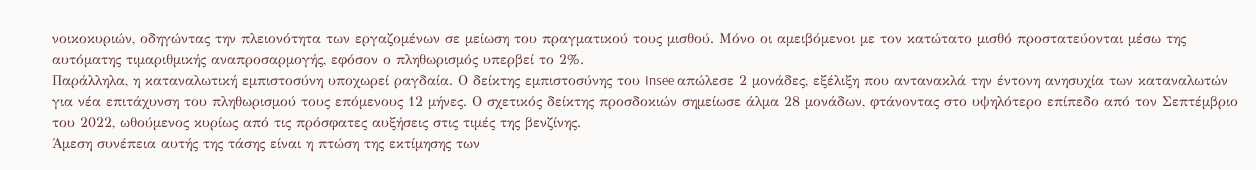νοικοκυριών, οδηγώντας την πλειονότητα των εργαζομένων σε μείωση του πραγματικού τους μισθού. Μόνο οι αμειβόμενοι με τον κατώτατο μισθό προστατεύονται μέσω της αυτόματης τιμαριθμικής αναπροσαρμογής, εφόσον ο πληθωρισμός υπερβεί το 2%.
Παράλληλα, η καταναλωτική εμπιστοσύνη υποχωρεί ραγδαία. Ο δείκτης εμπιστοσύνης του Insee απώλεσε 2 μονάδες, εξέλιξη που αντανακλά την έντονη ανησυχία των καταναλωτών για νέα επιτάχυνση του πληθωρισμού τους επόμενους 12 μήνες. Ο σχετικός δείκτης προσδοκιών σημείωσε άλμα 28 μονάδων, φτάνοντας στο υψηλότερο επίπεδο από τον Σεπτέμβριο του 2022, ωθούμενος κυρίως από τις πρόσφατες αυξήσεις στις τιμές της βενζίνης.
Άμεση συνέπεια αυτής της τάσης είναι η πτώση της εκτίμησης των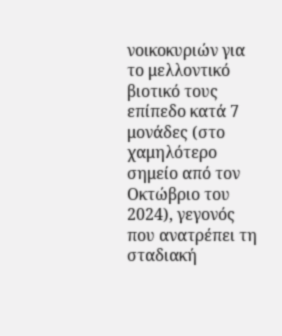νοικοκυριών για το μελλοντικό βιοτικό τους επίπεδο κατά 7 μονάδες (στο χαμηλότερο σημείο από τον Οκτώβριο του 2024), γεγονός που ανατρέπει τη σταδιακή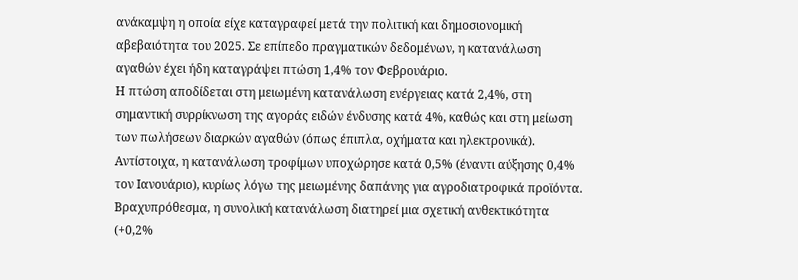ανάκαμψη η οποία είχε καταγραφεί μετά την πολιτική και δημοσιονομική αβεβαιότητα του 2025. Σε επίπεδο πραγματικών δεδομένων, η κατανάλωση αγαθών έχει ήδη καταγράψει πτώση 1,4% τον Φεβρουάριο.
Η πτώση αποδίδεται στη μειωμένη κατανάλωση ενέργειας κατά 2,4%, στη σημαντική συρρίκνωση της αγοράς ειδών ένδυσης κατά 4%, καθώς και στη μείωση των πωλήσεων διαρκών αγαθών (όπως έπιπλα, οχήματα και ηλεκτρονικά). Αντίστοιχα, η κατανάλωση τροφίμων υποχώρησε κατά 0,5% (έναντι αύξησης 0,4% τον Ιανουάριο), κυρίως λόγω της μειωμένης δαπάνης για αγροδιατροφικά προϊόντα. Βραχυπρόθεσμα, η συνολική κατανάλωση διατηρεί μια σχετική ανθεκτικότητα (+0,2%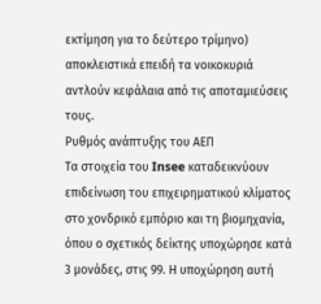εκτίμηση για το δεύτερο τρίμηνο) αποκλειστικά επειδή τα νοικοκυριά αντλούν κεφάλαια από τις αποταμιεύσεις τους.
Ρυθμός ανάπτυξης του ΑΕΠ
Τα στοιχεία του Insee καταδεικνύουν επιδείνωση του επιχειρηματικού κλίματος στο χονδρικό εμπόριο και τη βιομηχανία, όπου ο σχετικός δείκτης υποχώρησε κατά 3 μονάδες, στις 99. Η υποχώρηση αυτή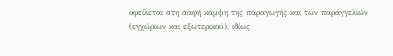οφείλεται στη σαφή κάμψη της παραγωγής και των παραγγελιών (εγχώριων και εξωτερικού), ιδίως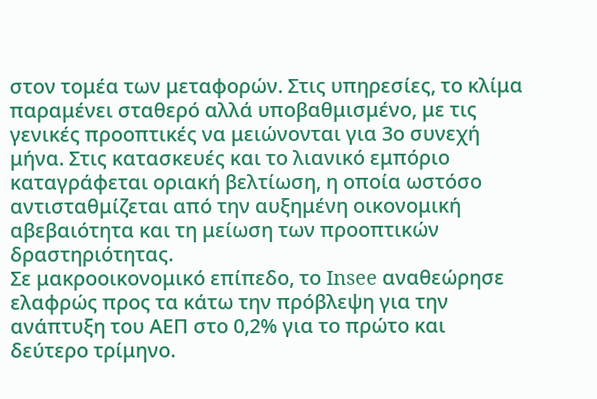στον τομέα των μεταφορών. Στις υπηρεσίες, το κλίμα παραμένει σταθερό αλλά υποβαθμισμένο, με τις γενικές προοπτικές να μειώνονται για 3ο συνεχή μήνα. Στις κατασκευές και το λιανικό εμπόριο καταγράφεται οριακή βελτίωση, η οποία ωστόσο αντισταθμίζεται από την αυξημένη οικονομική αβεβαιότητα και τη μείωση των προοπτικών δραστηριότητας.
Σε μακροοικονομικό επίπεδο, το Insee αναθεώρησε ελαφρώς προς τα κάτω την πρόβλεψη για την ανάπτυξη του ΑΕΠ στο 0,2% για το πρώτο και δεύτερο τρίμηνο.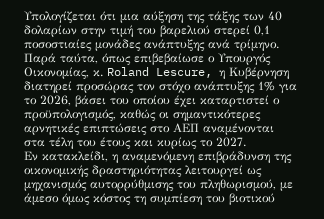Υπολογίζεται ότι μια αύξηση της τάξης των 40 δολαρίων στην τιμή του βαρελιού στερεί 0,1 ποσοστιαίες μονάδες ανάπτυξης ανά τρίμηνο. Παρά ταύτα, όπως επιβεβαίωσε ο Υπουργός Οικονομίας, κ. Roland Lescure, η Κυβέρνηση διατηρεί προσώρας τον στόχο ανάπτυξης 1% για το 2026, βάσει του οποίου έχει καταρτιστεί ο προϋπολογισμός, καθώς οι σημαντικότερες αρνητικές επιπτώσεις στο ΑΕΠ αναμένονται στα τέλη του έτους και κυρίως το 2027.
Εν κατακλείδι, η αναμενόμενη επιβράδυνση της οικονομικής δραστηριότητας λειτουργεί ως μηχανισμός αυτορρύθμισης του πληθωρισμού, με άμεσο όμως κόστος τη συμπίεση του βιοτικού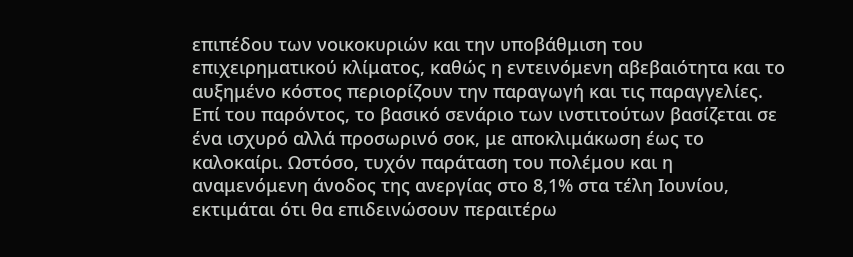επιπέδου των νοικοκυριών και την υποβάθμιση του επιχειρηματικού κλίματος, καθώς η εντεινόμενη αβεβαιότητα και το αυξημένο κόστος περιορίζουν την παραγωγή και τις παραγγελίες. Επί του παρόντος, το βασικό σενάριο των ινστιτούτων βασίζεται σε ένα ισχυρό αλλά προσωρινό σοκ, με αποκλιμάκωση έως το καλοκαίρι. Ωστόσο, τυχόν παράταση του πολέμου και η αναμενόμενη άνοδος της ανεργίας στο 8,1% στα τέλη Ιουνίου, εκτιμάται ότι θα επιδεινώσουν περαιτέρω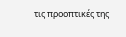τις προοπτικές της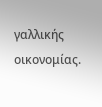γαλλικής οικονομίας.